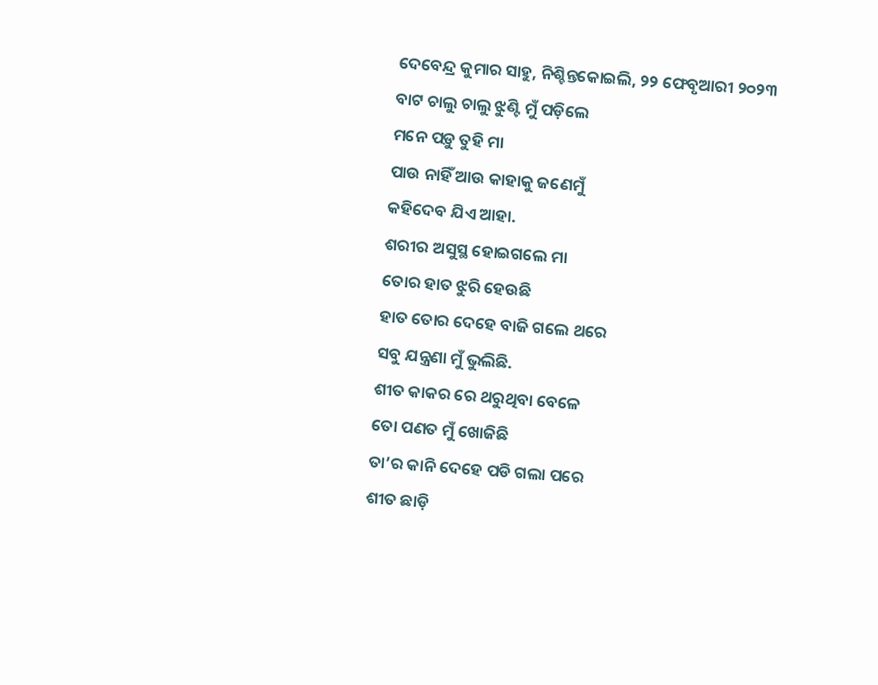ଦେବେନ୍ଦ୍ର କୁମାର ସାହୁ, ନିଶ୍ଚିନ୍ତକୋଇଲି, ୨୨ ଫେବୃଆରୀ ୨୦୨୩
ବାଟ ଚାଲୁ ଚାଲୁ ଝୁଣ୍ଟି ମୁଁ ପଡ଼ିଲେ
ମନେ ପଡ଼ୁ ତୁହି ମା
ପାଉ ନାହିଁ ଆଉ କାହାକୁ ଜଣେମୁଁ
କହିଦେବ ଯିଏ ଆହା.
ଶରୀର ଅସୁସ୍ଥ ହୋଇଗଲେ ମା
ତୋର ହାତ ଝୁରି ହେଉଛି
ହାତ ତୋର ଦେହେ ବାଜି ଗଲେ ଥରେ
ସବୁ ଯନ୍ତ୍ରଣା ମୁଁ ଭୁଲିଛି.
ଶୀତ କାକର ରେ ଥରୁଥିବା ବେଳେ
ତୋ ପଣତ ମୁଁ ଖୋଜିଛି
ତା’ର କାନି ଦେହେ ପଡି ଗଲା ପରେ
ଶୀତ ଛାଡ଼ି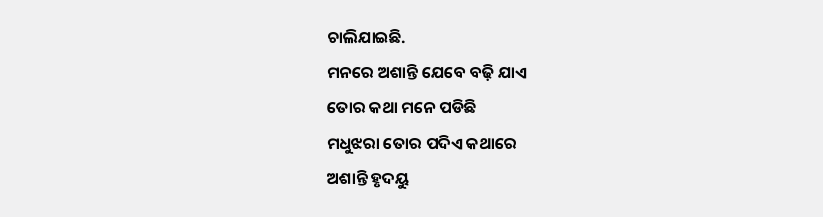ଚାଲିଯାଇଛି.
ମନରେ ଅଶାନ୍ତି ଯେବେ ବଢ଼ି ଯାଏ
ତୋର କଥା ମନେ ପଡିଛି
ମଧୁଝରା ତୋର ପଦିଏ କଥାରେ
ଅଶାନ୍ତି ହୃଦୟୁ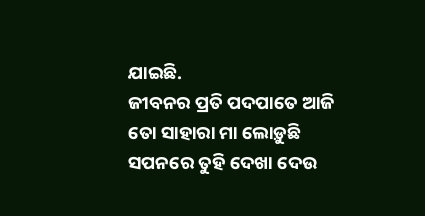ଯାଇଛି.
ଜୀବନର ପ୍ରତି ପଦପାତେ ଆଜି
ତୋ ସାହାରା ମା ଲୋଡ଼ୁଛି
ସପନରେ ତୁହି ଦେଖା ଦେଉ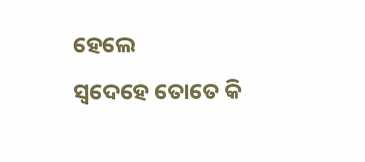ହେଲେ
ସ୍ବଦେହେ ତୋତେ କି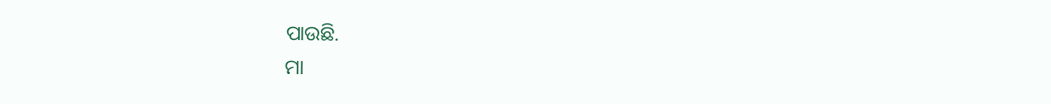ପାଉଛି.
ମା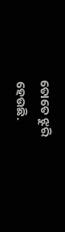ତୋତେ ଝୁରି ହେଉଛି.